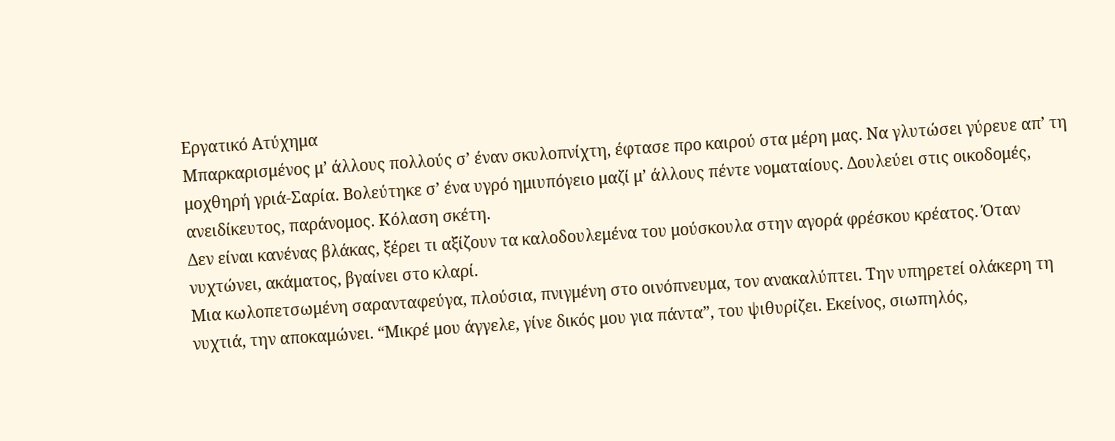Εργατικό Aτύχημα
Μπαρκαρισμένος μ’ άλλους πολλούς σ’ έναν σκυλοπνίχτη, έφτασε προ καιρού στα μέρη μας. Να γλυτώσει γύρευε απ’ τη μοχθηρή γριά-Σαρία. Βολεύτηκε σ’ ένα υγρό ημιυπόγειο μαζί μ’ άλλους πέντε νοματαίους. Δουλεύει στις οικοδομές, ανειδίκευτος, παράνομος. Κόλαση σκέτη.
Δεν είναι κανένας βλάκας, ξέρει τι αξίζουν τα καλοδουλεμένα του μούσκουλα στην αγορά φρέσκου κρέατος. Όταν νυχτώνει, ακάματος, βγαίνει στο κλαρί.
Μια κωλοπετσωμένη σαρανταφεύγα, πλούσια, πνιγμένη στο οινόπνευμα, τον ανακαλύπτει. Την υπηρετεί ολάκερη τη νυχτιά, την αποκαμώνει. “Μικρέ μου άγγελε, γίνε δικός μου για πάντα”, του ψιθυρίζει. Εκείνος, σιωπηλός,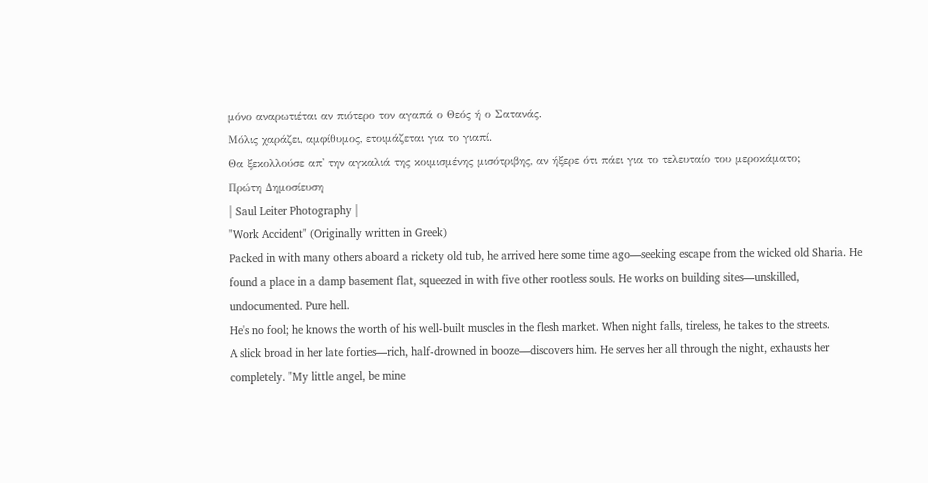μόνο αναρωτιέται αν πιότερο τον αγαπά ο Θεός ή ο Σατανάς.
Μόλις χαράζει, αμφίθυμος, ετοιμάζεται για το γιαπί.
Θα ξεκολλούσε απ' την αγκαλιά της κοιμισμένης μισότριβης, αν ήξερε ότι πάει για το τελευταίο του μεροκάματο;
Πρώτη Δημοσίευση
| Saul Leiter Photography |
"Work Accident" (Originally written in Greek)
Packed in with many others aboard a rickety old tub, he arrived here some time ago—seeking escape from the wicked old Sharia. He found a place in a damp basement flat, squeezed in with five other rootless souls. He works on building sites—unskilled, undocumented. Pure hell.
He's no fool; he knows the worth of his well-built muscles in the flesh market. When night falls, tireless, he takes to the streets.
A slick broad in her late forties—rich, half-drowned in booze—discovers him. He serves her all through the night, exhausts her completely. "My little angel, be mine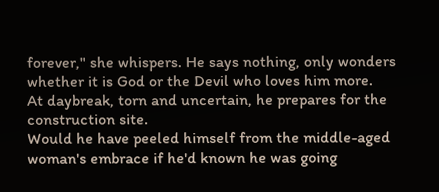forever," she whispers. He says nothing, only wonders whether it is God or the Devil who loves him more.
At daybreak, torn and uncertain, he prepares for the construction site.
Would he have peeled himself from the middle-aged woman's embrace if he'd known he was going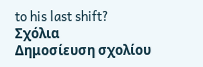to his last shift?
Σχόλια
Δημοσίευση σχολίου